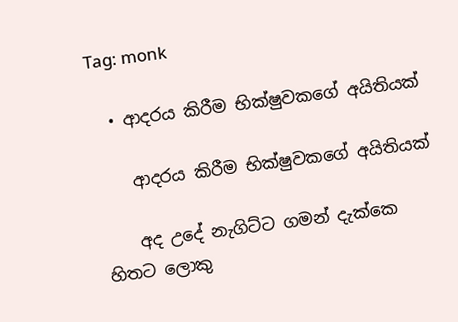Tag: monk

  • ආදරය කිරීම භික්ෂුවකගේ අයිතියක්

    ආදරය කිරීම භික්ෂුවකගේ අයිතියක්

    අද උදේ නැගිට්ට ගමන් දැක්කෙ හිතට ලොකු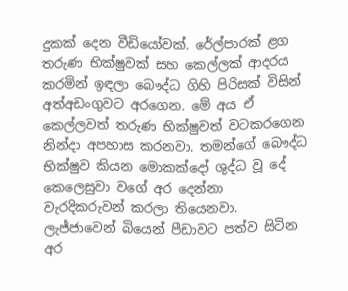දුකක් දෙන වීඩියෝවක්. රේල්පාරක් ළග තරුණ භික්ෂුවක් සහ කෙල්ලක් ආදරය කරමින් ඉඳලා බෞද්ධ ගිහි පිරිසක් විසින් අත්අඩංගුවට අරගෙන. මේ අය ඒ කෙල්ලවත් තරුණ භික්ෂුවත් වටකරගෙන නින්දා අපහාස කරනවා. තමන්ගේ බෞද්ධ භික්ෂුව කියන මොකක්දෝ ශුද්ධ වූ දේ කෙලෙසුවා වගේ අර දෙන්නා වැරදිකරුවන් කරලා තියෙනවා. ලැජ්ජාවෙන් බියෙන් පීඩාවට පත්ව සිටින අර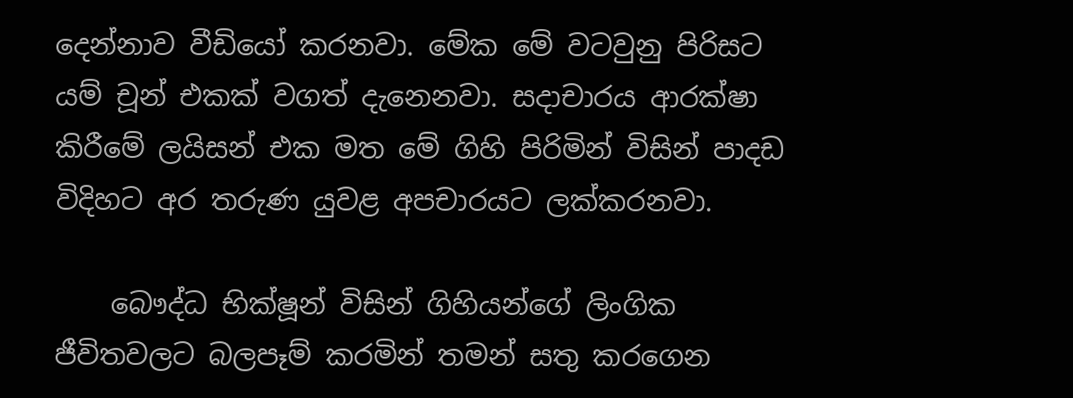දෙන්නාව වීඩියෝ කරනවා. මේක මේ වටවුනු පිරිසට යම් චූන් එකක් වගත් දැනෙනවා. සදාචාරය ආරක්ෂා කිරීමේ ලයිසන් එක මත මේ ගිහි පිරිමින් විසින් පාදඩ විදිහට අර තරුණ යුවළ අපචාරයට ලක්කරනවා.

    බෞද්ධ භික්ෂූන් විසින් ගිහියන්ගේ ලිංගික ජීවිතවලට බලපෑම් කරමින් තමන් සතු කරගෙන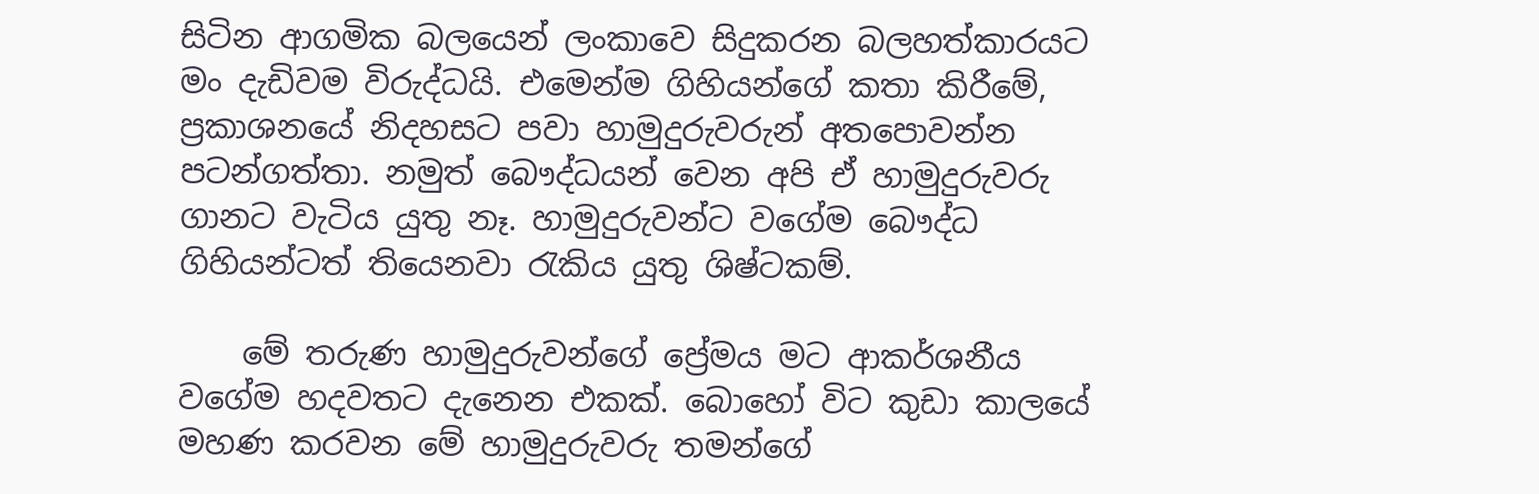සිටින ආගමික බලයෙන් ලංකාවෙ සිදුකරන බලහත්කාරයට මං දැඩිවම විරුද්ධයි. එමෙන්ම ගිහියන්ගේ කතා කිරීමේ, ප්‍රකාශනයේ නිදහසට පවා හාමුදුරුවරුන් අතපොවන්න පටන්ගත්තා. නමුත් බෞද්ධයන් වෙන අපි ඒ හාමුදුරුවරු ගානට වැටිය යුතු නෑ. හාමුදුරුවන්ට වගේම බෞද්ධ ගිහියන්ටත් තියෙනවා රැකිය යුතු ශිෂ්ටකම්.

    මේ තරුණ හාමුදුරුවන්ගේ ප්‍රේමය මට ආකර්ශනීය වගේම හදවතට දැනෙන එකක්. බොහෝ විට කුඩා කාලයේ මහණ කරවන මේ හාමුදුරුවරු තමන්ගේ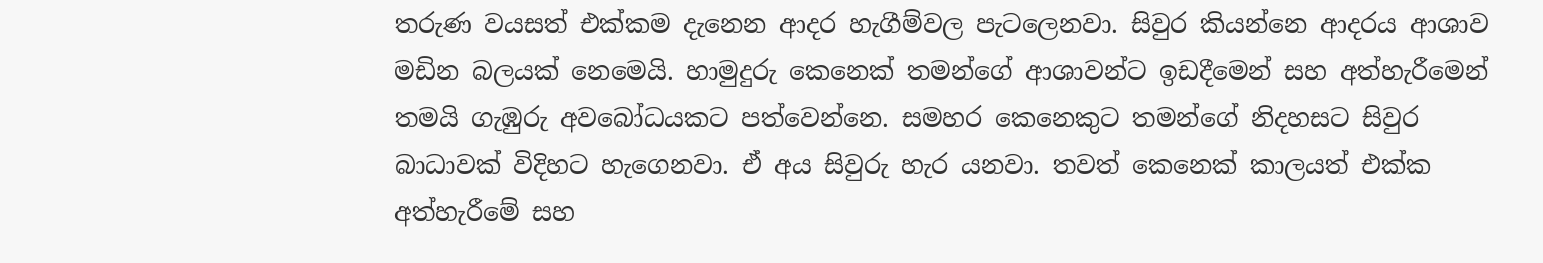තරුණ වයසත් එක්කම දැනෙන ආදර හැගීම්වල පැටලෙනවා. සිවුර කියන්නෙ ආදරය ආශාව මඩින බලයක් නෙමෙයි. හාමුදුරු කෙනෙක් තමන්ගේ ආශාවන්ට ඉඩදීමෙන් සහ අත්හැරීමෙන් තමයි ගැඹුරු අවබෝධයකට පත්වෙන්නෙ. සමහර කෙනෙකුට තමන්ගේ නිදහසට සිවුර බාධාවක් විදිහට හැගෙනවා. ඒ අය සිවුරු හැර යනවා. තවත් කෙනෙක් කාලයත් එක්ක අත්හැරීමේ සහ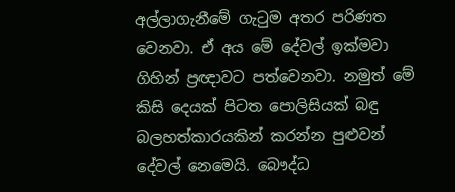අල්ලාගැනීමේ ගැටුම අතර පරිණත වෙනවා. ඒ අය මේ දේවල් ඉක්මවා ගිහින් ප්‍රඥාවට පත්වෙනවා. නමුත් මේ කිසි දෙයක් පිටත පොලිසියක් බඳු බලහත්කාරයකින් කරන්න පුළුවන් දේවල් නෙමෙයි. බෞද්ධ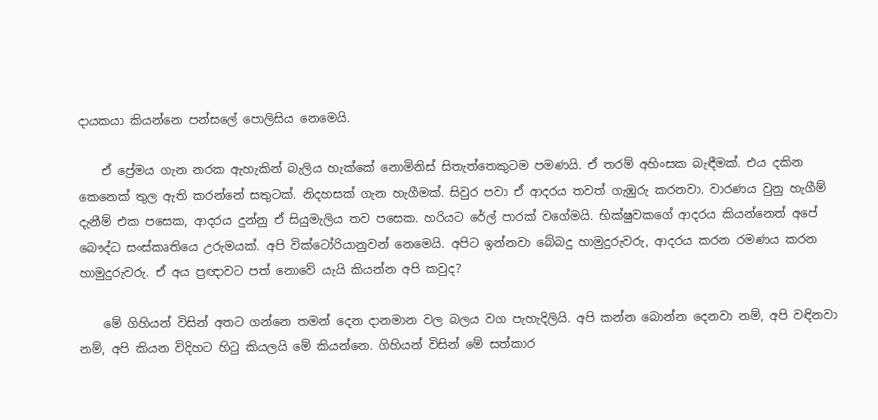දායකයා කියන්නෙ පන්සලේ පොලිසිය නෙමෙයි.

    ඒ ප්‍රේමය ගැන නරක ඇහැකින් බැලිය හැක්කේ නොමිනිස් සිතැත්තෙකුටම පමණයි. ඒ තරම් අහිංසක බැඳීමක්. එය දකින කෙනෙක් තුල ඇති කරන්නේ සතුටක්. නිදහසක් ගැන හැගීමක්. සිවුර පවා ඒ ආදරය තවත් ගැඹුරු කරනවා. වාරණය වුනු හැගීම් දැනීම් එක පසෙක, ආදරය දුන්නු ඒ සියුමැලිය තව පසෙක. හරියට රේල් පාරක් ‍වගේමයි. භික්ෂුවකගේ ආදරය කියන්නෙත් අපේ බෞද්ධ සංස්කෘතියෙ උරුමයක්. අපි වික්ටෝරියානුවන් නෙමෙයි. අපිට ඉන්නවා බේබදු හාමුදුරුවරු, ආදරය කරන රමණය කරන හාමුදුරුවරු. ඒ අය ප්‍රඥාවට පත් නොවේ යැයි කියන්න අපි කවුද?

    මේ ගිහියන් විසින් අතට ගන්නෙ තමන් දෙන දානමාන වල බලය වග පැහැදිලියි. අපි කන්න බොන්න දෙනවා නම්, අපි වඳිනවා නම්, අපි කියන විදිහට හිටු කියලයි මේ කියන්නෙ. ගිහියන් විසින් මේ සත්කාර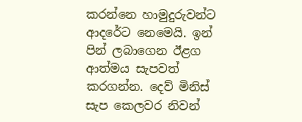කරන්නෙ හාමුදුරුවන්ට ආදරේට නෙමෙයි. ඉන් පින් ලබාගෙන ඊළග ආත්මය සැපවත් කරගන්න. දෙව් මිනිස් සැප කෙලවර නිවන්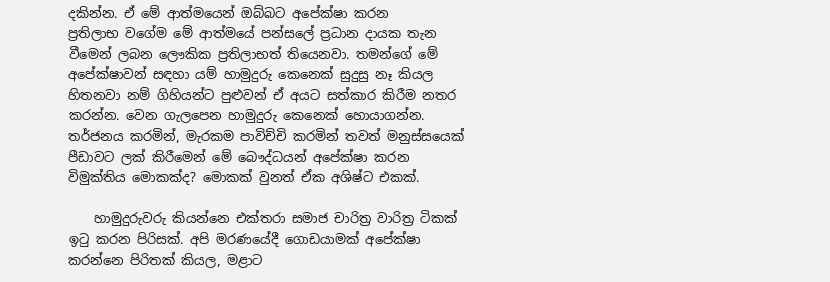දකින්න. ඒ මේ ආත්මයෙන් ඔබ්බට අපේක්ෂා කරන ප්‍රතිලාභ ‍වගේම මේ ආත්මයේ පන්සලේ ප්‍රධාන දායක තැන වීමෙන් ලබන ලෞකික ප්‍රතිලාභත් තියෙනවා. තමන්ගේ මේ අපේක්ෂාවන් සඳහා යම් හාමුදුරු කෙනෙක් සුදුසු නෑ කියල හිතනවා නම් ගිහියන්ට පුළුවන් ඒ අයට සත්කාර කිරීම නතර කරන්න. වෙන ගැලපෙන හාමුදුරු කෙනෙක් හොයාගන්න. තර්ජනය කරමින්, මැරකම පාවිච්චි කරමින් තවත් මනුස්සයෙක් පීඩාවට ලක් කිරීමෙන් මේ බෞද්ධයන් අප‍ේක්ෂා කරන විමුක්තිය මොකක්ද? මොකක් වුනත් ඒක අශිෂ්ට එකක්.

    හාමුදුරුවරු කියන්නෙ එක්තරා සමාජ චාරිත්‍ර වාරිත්‍ර ටිකක් ඉටු කරන පිරිසක්. අපි මරණයේදී ගොඩයාමක් අප‍ේක්ෂා කරන්නෙ පිරිතක් කියල, මළාට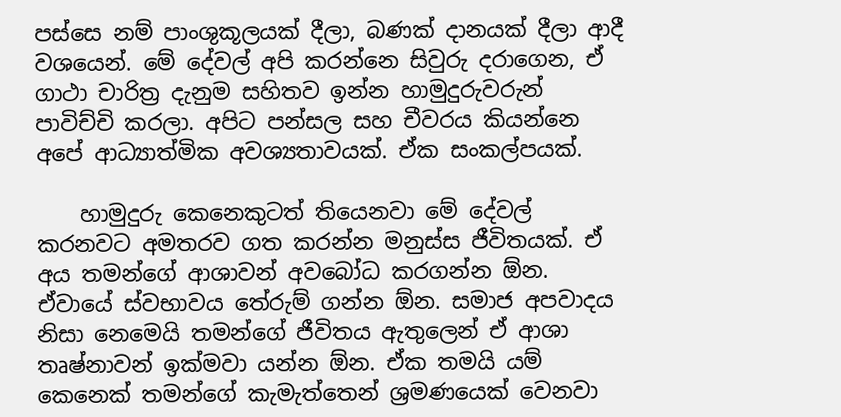පස්සෙ නම් පාංශුකූලයක් දීලා, බණක් දානයක් දීලා ආදී වශයෙන්. මේ දේවල් අපි කරන්නෙ සිවුරු දරාගෙන, ඒ ගාථා චාරිත්‍ර දැනුම සහිතව ඉන්න හාමුදුරුවරුන් පාවිච්චි කරලා. අපිට පන්සල සහ චීවරය කියන්නෙ අපේ ආධ්‍යාත්මික අවශ්‍යතාවයක්. ඒක සංකල්පයක්.

    හාමුදුරු කෙනෙකුටත් තියෙනවා මේ දේවල් කරනවට අමතරව ගත කරන්න මනුස්ස ජීවිතයක්. ඒ අය තමන්ගේ ආශාවන් අවබෝධ කරගන්න ඕන. ඒවායේ ස්වභාවය තේරුම් ගන්න ඕන. සමාජ අපවාදය නිසා නෙමෙයි තමන්ගේ ජීවිතය ඇතුලෙන් ඒ ආශා තෘෂ්නාවන් ඉක්මවා යන්න ඕන. ඒක තමයි යම් කෙනෙක් තමන්ගේ කැමැත්තෙන් ශ්‍රමණයෙක් වෙනවා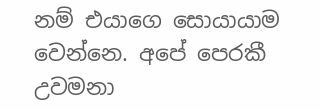නම් එයාගෙ සොයායාම වෙන්නෙ. අපේ පෙරකී උවමනා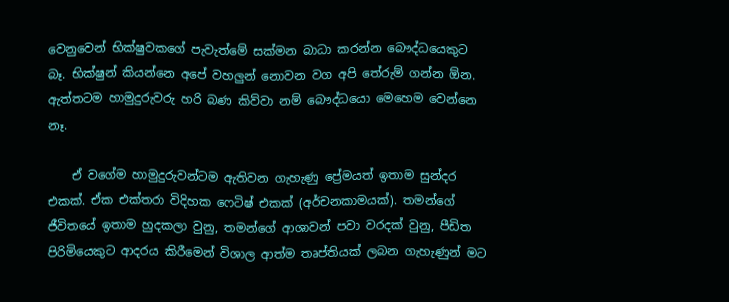වෙනුවෙන් භික්ෂුවකගේ පැවැත්මේ සක්මන බාධා කරන්න බෞද්ධයෙකුට බෑ. භික්ෂුන් කියන්නෙ අපේ වහලුන් නොවන වග අපි තේරුම් ගන්න ඕන. ඇත්තටම හාමුදුරුවරු හරි බණ කිව්වා නම් බෞද්ධයො මෙහෙම වෙන්නෙ නෑ.

    ඒ වගේම හාමුදුරුවන්ටම ඇතිවන ගැහැණු ප්‍රේමයත් ඉතාම සුන්දර එකක්. ඒක එක්තරා විදිහක ෆෙටිෂ් එකක් (අර්චනකාමයක්). තමන්ගේ ජීවිතයේ ඉතාම හුදකලා වුනු, තමන්ගේ ආශාවන් පවා වරදක් වුනු, පීඩිත පිරිමියෙකුට ආදරය කිරීමෙන් විශාල ආත්ම තෘප්තියක් ලබන ගැහැණුන් මට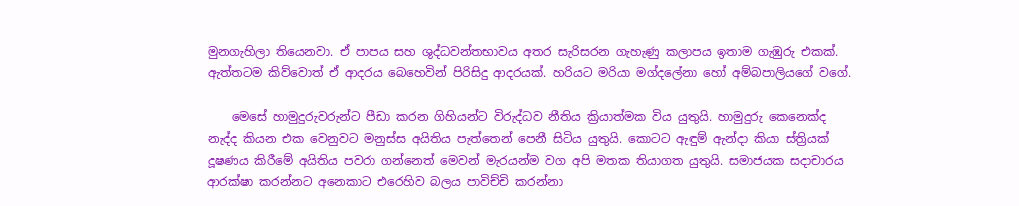මුනගැහිලා තියෙනවා. ඒ පාපය සහ ශුද්ධවන්තභාවය අතර සැරිසරන ගැහැණු කලාපය ඉතාම ගැඹුරු එකක්. ඇත්තටම කිව්වොත් ඒ ආදරය බෙහෙවින් පිරිසිදු ආදරයක්. හරියට මරියා මග්දලේනා හෝ අම්බපාලියගේ වගේ.

    මෙසේ හාමුදුරුවරුන්ට පීඩා කරන ගිහියන්ට විරුද්ධව නීතිය ක්‍රියාත්මක විය යුතුයි. හාමුදුරු කෙනෙක්ද නැද්ද කියන එක වෙනුවට මනුස්ස අයිතිය පැත්තෙන් පෙනී සිටිය යුතුයි. කොටට ඇඳුම් ඇන්දා කියා ස්ත්‍රියක් දූෂණය කිරීමේ අයිතිය පවරා ගන්නෙත් මෙවන් මැරයන්ම වග අපි මතක තියාගත යුතුයි. සමාජයක සදාචාරය ආරක්ෂා කරන්නට අනෙකාට එරෙහිව බලය පාවිච්චි කරන්නා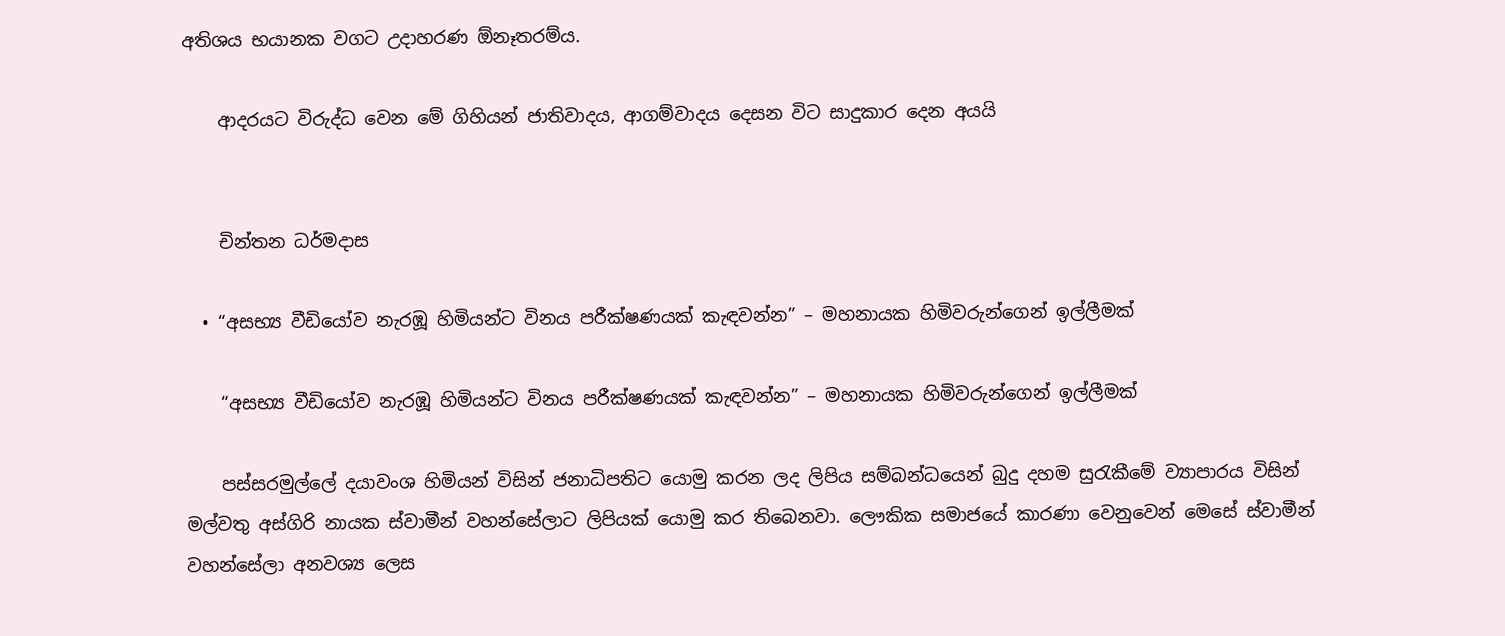අතිශය භයානක වගට උදාහරණ ඕනෑතරම්ය.

    ආදරයට විරුද්ධ වෙන මේ ගිහියන් ජාතිවාදය, ආගම්වාදය දෙසන විට සාදුකාර දෙන අයයි


    චින්තන ධර්මදාස

  • “අසභ්‍ය වීඩියෝව නැරඹූ හිමියන්ට විනය පරීක්ෂණයක් කැඳවන්න” – මහනායක හිමිවරුන්ගෙන් ඉල්ලීමක්

    “අසභ්‍ය වීඩියෝව නැරඹූ හිමියන්ට විනය පරීක්ෂණයක් කැඳවන්න” – මහනායක හිමිවරුන්ගෙන් ඉල්ලීමක්

    පස්සරමුල්ලේ දයාවංශ හිමියන් විසින් ජනාධිපතිට යොමු කරන ලද ලිපිය සම්බන්ධයෙන් බුදු දහම සුරැකීමේ ව්‍යාපාරය විසින් මල්වතු අස්ගිරි නායක ස්වාමීන් වහන්සේලාට ලිපියක් යොමු කර තිබෙනවා. ලෞකික සමාජයේ කාරණා වෙනුවෙන් මෙසේ ස්වාමීන් වහන්සේලා අනවශ්‍ය ලෙස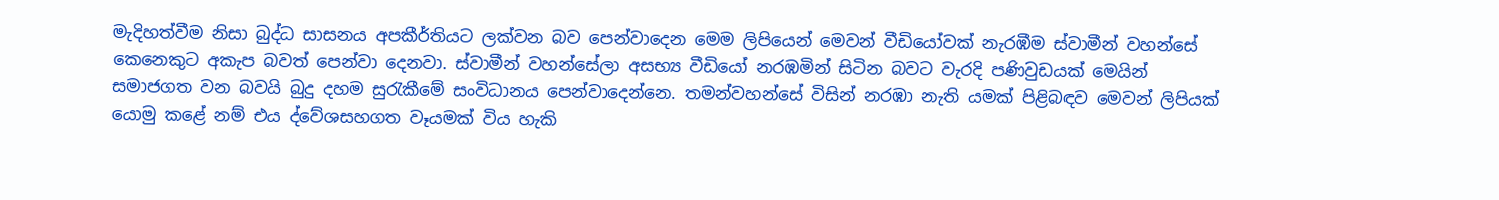මැදිහත්වීම නිසා බුද්ධ සාසනය අපකීර්තියට ලක්වන බව පෙන්වාදෙන මෙම ලිපියෙන් මෙවන් වීඩියෝවක් නැරඹීම ස්වාමීන් වහන්සේ කෙනෙකුට අකැප බවත් පෙන්වා දෙනවා. ස්වාමීන් වහන්සේලා අසභ්‍ය වීඩියෝ නරඹමින් සිටින බවට වැරදි පණිවුඩයක් මෙයින් සමාජගත වන බවයි බුදු දහම සුරැකීමේ සංවිධානය පෙන්වාදෙන්නෙ. තමන්වහන්සේ විසින් නරඹා නැති යමක් පිළිබඳව මෙවන් ලිපියක් යොමු කළේ නම් එය ද්වේශසහගත වෑයමක් විය හැකි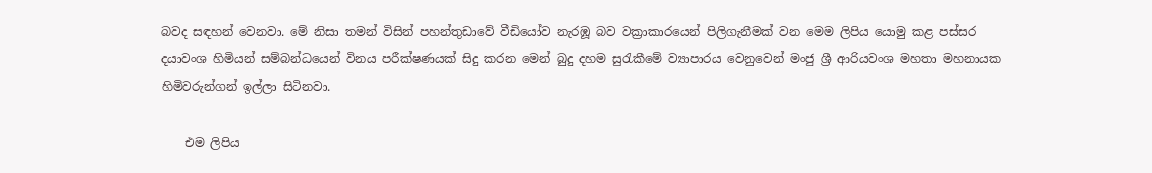බවද සඳහන් වෙනවා. මේ නිසා තමන් විසින් පහන්තුඩාවේ වීඩියෝව නැරඹූ බව වක්‍රාකාරයෙන් පිලිගැනීමක් වන මෙම ලිපිය යොමු කළ පස්සර දයාවංශ හිමියන් සම්බන්ධයෙන් විනය පරීක්ෂණයක් සිදු කරන මෙන් ‍බුදු දහම සුරැකීමේ ව්‍යාපාරය වෙනුවෙන් මංජු ශ්‍රී ආරියවංශ මහතා මහනායක හිමිවරුන්ගන් ඉල්ලා සිටිනවා.

    එම ලිපිය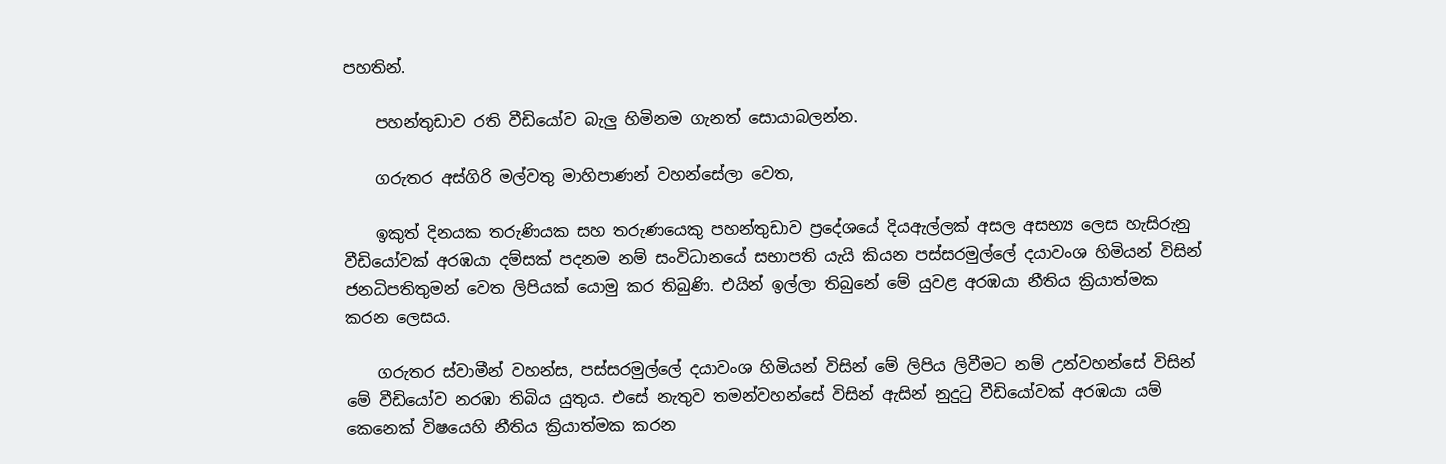පහතින්.

    පහන්තුඩාව රති වීඩියෝව බැලු හිමිනම ගැනත් සොයාබලන්න.

    ගරුතර අස්ගිරි මල්වතු මාහිපාණන් වහන්සේලා වෙත,

    ඉකුත් දිනයක තරුණියක සහ තරුණයෙකු පහන්තුඩාව ප්‍රදේශ‍යේ දියඇල්ලක් අසල අසභ්‍ය ලෙස හැසිරුනු වීඩියෝවක් අරඹයා දම්සක් පදනම නම් සංවිධානයේ සභාපති යැයි කියන පස්සරමුල්ලේ දයාවංශ හිමියන් විසින් ජනධිපතිතුමන් වෙත ලිපියක් යොමු කර තිබුණි. එයින් ඉල්ලා තිබුනේ මේ යුවළ අරඹයා නීතිය ක්‍රියාත්මක කරන ලෙසය.

    ගරුතර ස්වාමීන් වහන්ස, පස්සරමුල්ලේ දයාවංශ හිමියන් විසින් මේ ලිපිය ලිවීමට නම් උන්වහන්සේ විසින් මේ වීඩියෝව නරඹා තිබිය යුතුය. එසේ නැතුව තමන්වහන්සේ විසින් ඇසින් නුදුටු වීඩියෝවක් අරඹයා යම් කෙනෙක් විෂයෙහි නීතිය ක්‍රියාත්මක කරන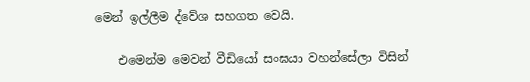මෙන් ඉල්ලීම ද්වේශ සහගත වෙයි.

    එමෙන්ම මෙවන් වීඩියෝ සංඝයා වහන්සේලා විසින්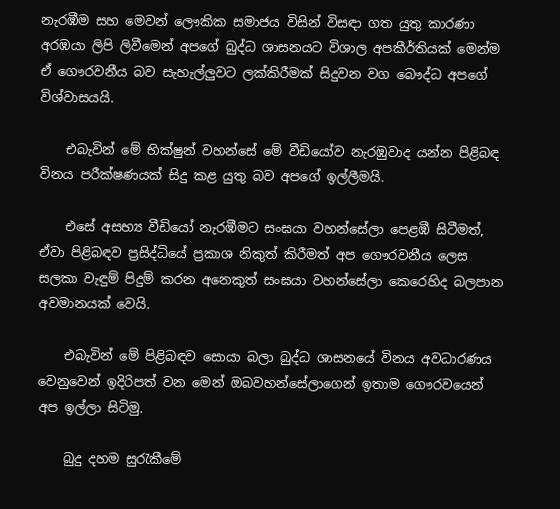නැරඹීම සහ මෙවන් ලෞකික සමාජය විසින් විසඳා ගත යුතු කාරණා අරඹයා ලිපි ලිවීමෙන් අපගේ බුද්ධ ශාසනයට විශාල අපකීර්තියක් මෙන්ම ඒ ගෞරවනීය බව සැහැල්ලුවට ලක්කිරීමක් සිදුවන වග බෞද්ධ අපගේ විශ්වාසයයි.

    එබැවින් මේ භික්ෂුන් වහන්සේ මේ වීඩියෝව නැරඹුවාද යන්න පිළිබඳ විනය පරීක්ෂණයක් සිදු කළ යුතු බව අපගේ ඉල්ලීමයි.

    එසේ අසභ්‍ය වීඩියෝ නැරඹීමට සංඝයා වහන්සේලා පෙළඹී සිටීමත්, ඒවා පිළිබඳව ප්‍රසිද්ධියේ ප්‍රකාශ නිකුත් කිරීමත් අප ගෞරවනීය ලෙස සලකා වැඳුම් පිදුම් කරන අනෙකුත් සංඝයා වහන්සේලා කෙරෙහිද බලපාන අවමානයක් වෙයි.

    එබැවින් මේ පිළිබඳව සොයා බලා බුද්ධ ශාසනයේ විනය අවධාරණය වෙනුවෙන් ඉදිරිපත් වන මෙන් ඔබවහන්සේලාගෙන් ඉතාම ගෞරවයෙන් අප ඉල්ලා සිටිමු.

    බුදු දහම සුරැකීමේ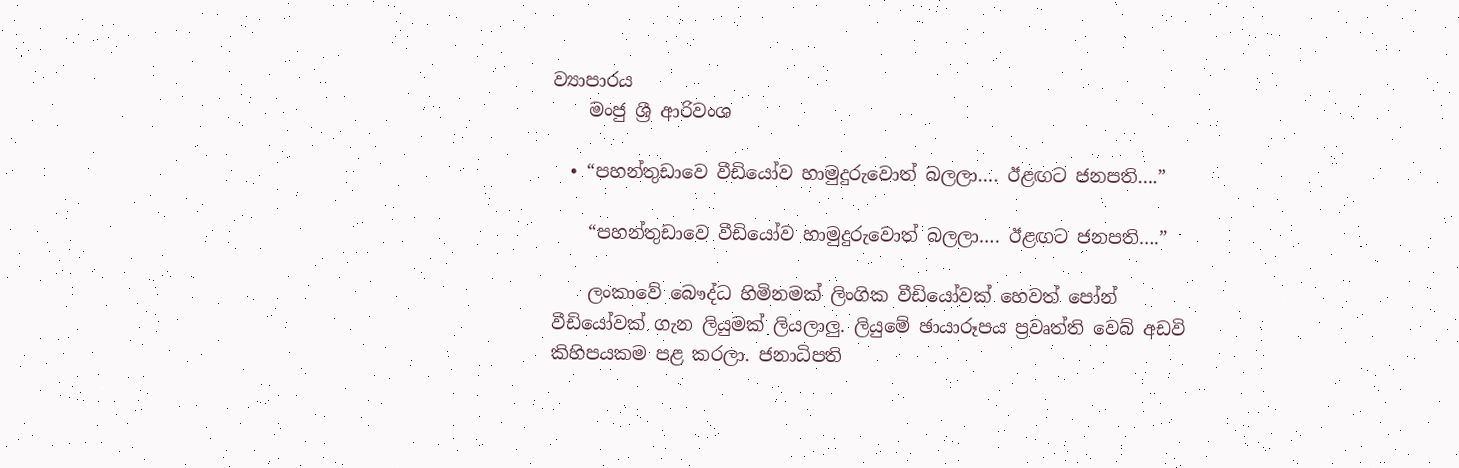ව්‍යාපාරය
    මංජු ශ්‍රී ආරිවංශ

  • “පහන්තුඩාවෙ වීඩියෝව හාමුදුරුවොත් බලලා…. ඊළඟට ජනපති….”

    “පහන්තුඩාවෙ වීඩියෝව හාමුදුරුවොත් බලලා…. ඊළඟට ජනපති….”

    ලංකාවේ බෞද්ධ හිමිනමක් ලිංගික වීඩියෝවක් හෙවත් පෝන් වීඩියෝවක් ගැන ලියුමක් ලියලාලු. ලියුමේ ඡායාරූපය ප්‍රවෘත්ති වෙබ් අඩවි කිහිපයකම පළ කරලා. ජනාධිපති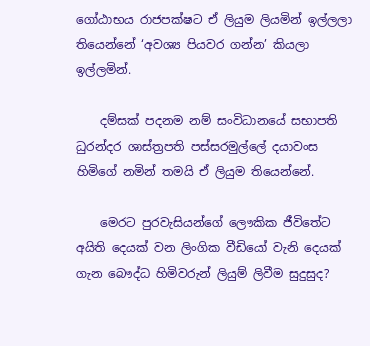ගෝඨාභය රාජපක්ෂට ඒ ලියුම ලියමින් ඉල්ලලා තියෙන්නේ ‘අවශ්‍ය පියවර ගන්න’ කියලා ඉල්ලමින්.

    දම්සක් පදනම නම් සංවිධානයේ සභාපති ධුරන්දර ශාස්ත්‍රපති පස්සරමුල්ලේ දයාවංස හිමිගේ නමින් තමයි ඒ ලියුම තියෙන්නේ.

    මෙරට පුරවැසියන්ගේ ලෞකික ජීවිතේට අයිති දෙයක් වන ලිංගික වීඩියෝ වැනි දෙයක් ගැන බෞද්ධ හිමිවරුන් ලියුම් ලිවීම සුදුසුද?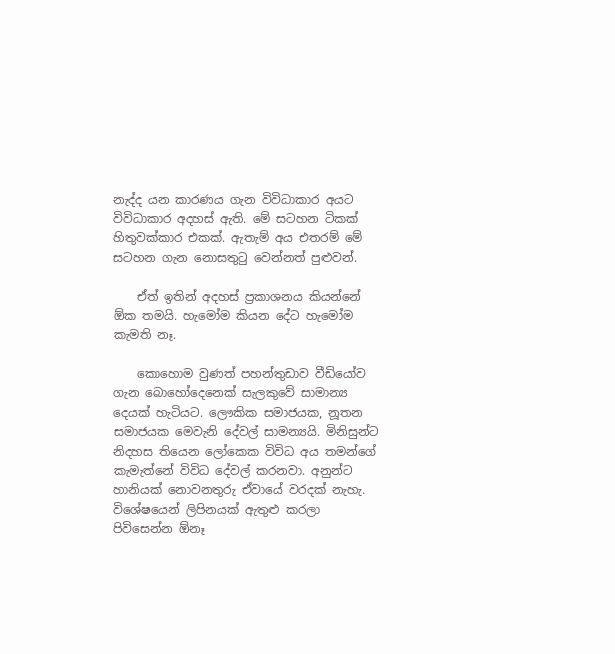නැද්ද යන කාරණය ගැන විවිධාකාර අයට විවිධාකාර අදහස් ඇති. මේ සටහන ටිකක් හිතුවක්කාර එකක්. ඇතැම් අය එතරම් මේ සටහන ගැන නොසතුටු වෙන්නත් පුළුවන්.

    ඒත් ඉතින් අදහස් ප්‍රකාශනය කියන්නේ ඕක තමයි. හැමෝම කියන දේට හැමෝම කැමති නෑ.

    කොහොම වුණත් පහන්තුඩාව වීඩියෝව ගැන බොහෝදෙනෙක් සැලකුවේ සාමාන්‍ය දෙයක් හැටියට. ලෞකික සමාජයක, නූතන සමාජයක මෙවැනි දේවල් සාමන්‍යයි. මිනිසුන්ට නිදහස තියෙන ලෝකෙක විවිධ අය තමන්ගේ කැමැත්නේ විවිධ දේවල් කරනවා. අනුන්ට හානියක් නොවනතුරු ඒවායේ වරදක් නැහැ. විශේෂයෙන් ලිපිනයක් ඇතුළු කරලා පිවිසෙන්න ඕනෑ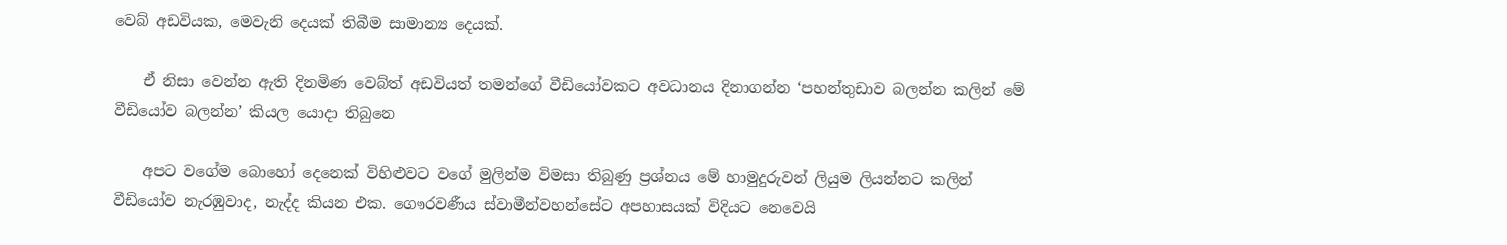වෙබ් අඩවියක, මෙවැනි දෙයක් තිබීම සාමාන්‍ය දෙයක්.

    ඒ නිසා වෙන්න ඇති දිනමිණ වෙබ්ත් අඩවියත් තමන්ගේ වීඩියෝවකට අවධානය දිනාගන්න ‘පහන්තුඩාව බලන්න කලින් මේ වීඩියෝව බලන්න’ කියල යොදා තිබුනෙ

    අපට වගේම බොහෝ දෙනෙක් විහිළුවට වගේ මුලින්ම විමසා තිබුණු ප්‍රශ්නය මේ හාමුදුරුවන් ලියුම ලියන්නට කලින් වීඩියෝව නැරඹුවාද, නැද්ද කියන එක. ගෞරවණීය ස්වාමීන්වහන්සේට අපහාසයක් විදියට නෙවෙයි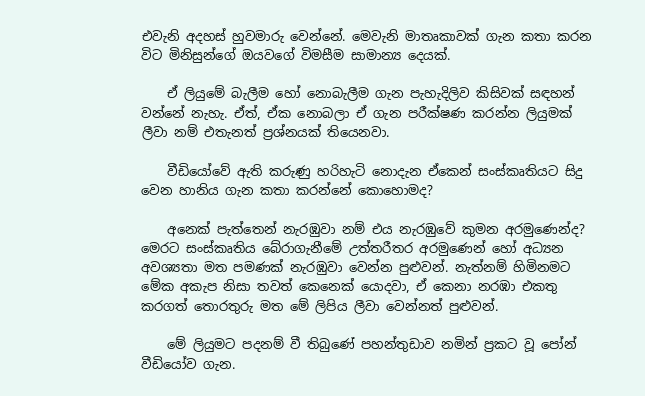එවැනි අදහස් හුවමාරු වෙන්නේ. මෙවැනි මාතෘකාවක් ගැන කතා කරන විට මිනිසුන්ගේ ඔයවගේ විමසීම සාමාන්‍ය දෙයක්.

    ඒ ලියුමේ බැලීම හෝ නොබැලීම ගැන පැහැදිලිව කිසිවක් සඳහන් වන්නේ නැහැ. ඒත්, ඒක නොබලා ඒ ගැන පරීක්ෂණ කරන්න ලියුමක් ලීවා නම් එතැනත් ප්‍රශ්නයක් තියෙනවා.

    වීඩියෝවේ ඇති කරුණු හරිහැටි නොදැන ඒකෙන් සංස්කෘතියට සිදු වෙන හානිය ගැන කතා කරන්නේ කොහොමද?

    අනෙක් පැත්තෙන් නැරඹුවා නම් එය නැරඹුවේ කුමන අරමුණෙන්ද? මෙරට සංස්කෘතිය බේරාගැනීමේ උත්තරීතර අරමුණෙන් හෝ අධ්‍යන අවශ්‍යතා මත පමණක් නැරඹුවා වෙන්න පුළුවන්. නැත්නම් හිමිනමට මේක අකැප නිසා තවත් කෙනෙක් යොදවා, ඒ කෙනා නරඹා එකතු කරගත් තොරතුරු මත මේ ලිපිය ලීවා වෙන්නත් පුළුවන්.

    මේ ලියුමට පදනම් වී තිබුණේ පහන්තුඩාව නමින් ප්‍රකට වූ පෝන් වීඩියෝව ගැන.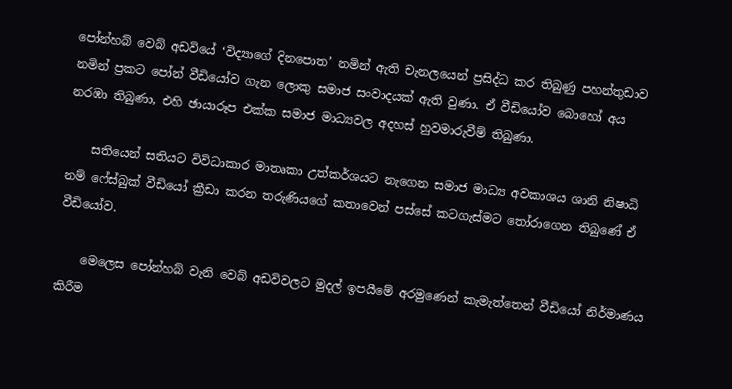පෝන්හබ් වෙබ් අඩවියේ ‘විද්‍යාගේ දිනපොත’ නමින් ඇති චැනලයෙන් ප්‍රසිද්ධ කර තිබුණු පහන්තුඩාව නමින් ප්‍රකට පෝන් වීඩියෝව ගැන ලොකු සමාජ සංවාදයක් ඇති වුණා. ඒ වීඩියෝව බොහෝ අය නරඹා තිබුණා, එහි ඡායාරූප එක්ක සමාජ මාධ්‍යවල අදහස් හුවමාරුවීම් තිබුණා.

    සතියෙන් සතියට විවිධාකාර මාතෘකා උත්කර්ශයට නැගෙන සමාජ මාධ්‍ය අවකාශය ශානි නිෂාධි නම් ෆේස්බුක් වීඩියෝ ක්‍රීඩා කරන තරුණියගේ කතාවෙන් පස්සේ කටගැස්මට තෝරාගෙන තිබුණේ ඒ වීඩියෝව.

    මෙලෙස පෝන්හබ් වැනි වෙබ් අඩවිවලට මුදල් ඉපයීමේ අරමුණෙන් කැමැත්තෙන් වීඩියෝ නිර්මාණය කිරීම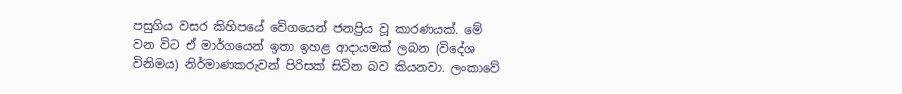පසුගිය වසර කිහිපයේ වේගයෙන් ජනප්‍රිය වූ කාරණයක්. මේ වන විට ඒ මාර්ගයෙන් ඉතා ඉහළ ආදායමක් ලබන (විදේශ විනිමය) නිර්මාණකරුවන් පිරිසක් සිටින බව කියනවා. ලංකාවේ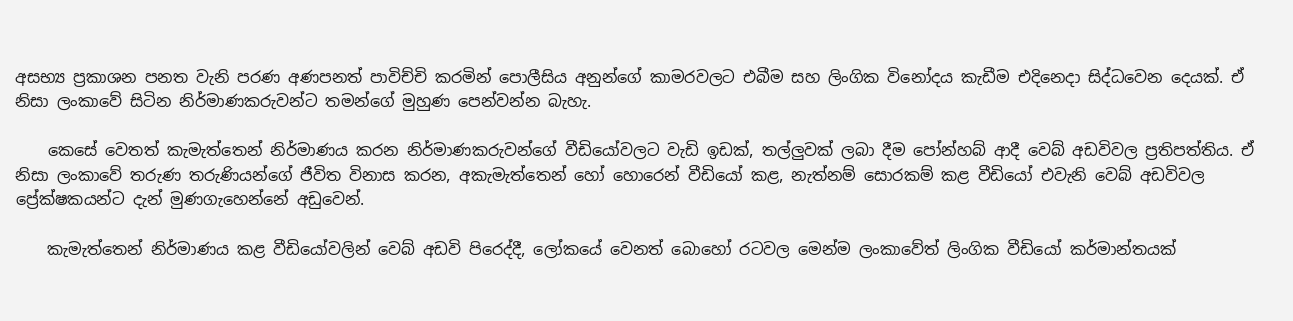අසභ්‍ය ප්‍රකාශන පනත වැනි පරණ අණපනත් පාවිච්චි කරමින් පොලීසිය අනුන්ගේ කාමරවලට එබීම සහ ලිංගික විනෝදය කැඩීම එදිනෙදා සිද්ධවෙන දෙයක්. ඒ නිසා ලංකාවේ සිටින නිර්මාණකරුවන්ට තමන්ගේ මුහුණ පෙන්වන්න බැහැ.

    කෙසේ වෙතත් කැමැත්තෙන් නිර්මාණය කරන නිර්මාණකරුවන්ගේ වීඩියෝවලට වැඩි ඉඩක්, තල්ලුවක් ලබා දීම පෝන්හබ් ආදී වෙබ් අඩවිවල ප්‍රතිපත්තිය. ඒ නිසා ලංකාවේ තරුණ තරුණියන්ගේ ජීවිත විනාස කරන, අකැමැත්තෙන් හෝ හොරෙන් වීඩියෝ කළ, නැත්නම් සොරකම් කළ වීඩියෝ එවැනි වෙබ් අඩවිවල ප්‍රේක්ෂකයන්ට දැන් මුණගැහෙන්නේ අඩුවෙන්.

    කැමැත්තෙන් නිර්මාණය කළ වීඩියෝවලින් වෙබ් අඩවි පිරෙද්දී, ලෝකයේ වෙනත් බොහෝ රටවල මෙන්ම ලංකාවේත් ලිංගික වීඩියෝ කර්මාන්තයක්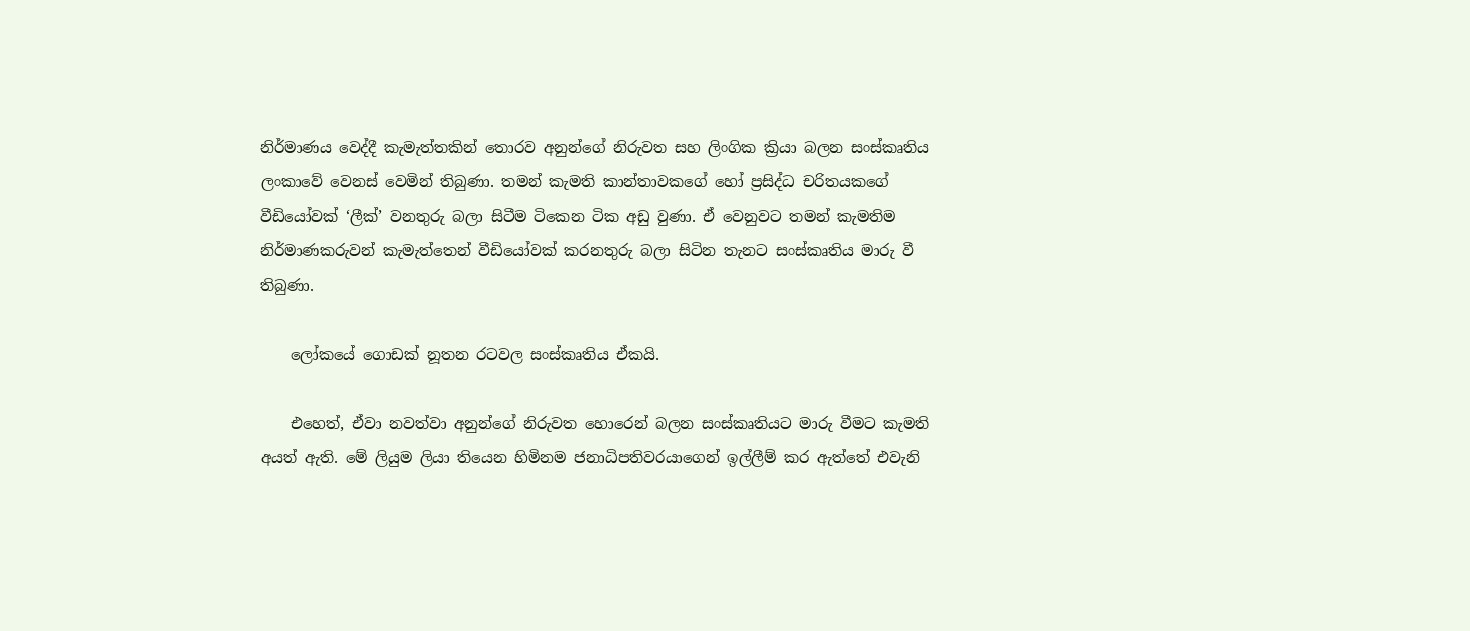නිර්මාණය වෙද්දී කැමැත්තකින් තොරව අනුන්ගේ නිරුවත සහ ලිංගික ක්‍රියා බලන සංස්කෘතිය ලංකාවේ වෙනස් වෙමින් තිබුණා. තමන් කැමති කාන්තාවකගේ හෝ ප්‍රසිද්ධ චරිතයකගේ වීඩියෝවක් ‘ලීක්’ වනතුරු බලා සිටීම ටිකෙන ටික අඩු වුණා. ඒ වෙනුවට තමන් කැමතිම නිර්මාණකරුවන් කැමැත්තෙන් වීඩියෝවක් කරනතුරු බලා සිටින තැනට සංස්කෘතිය මාරු වී තිබුණා.

    ලෝකයේ ගොඩක් නූතන රටවල සංස්කෘතිය ඒකයි.

    එහෙත්, ඒවා නවත්වා අනුන්ගේ නිරුවත හොරෙන් බලන සංස්කෘතියට මාරු වීමට කැමති අයත් ඇති. මේ ලියුම ලියා තියෙන හිමිනම ජනාධිපතිවරයාගෙන් ඉල්ලීම් කර ඇත්තේ එවැනි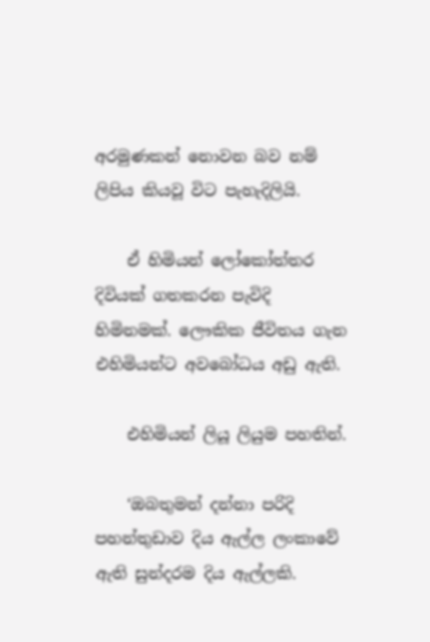අරමුණකන් නොවන බව නම් ලිපිය කියවූ විට පැහැදිලියි.

    ඒ හිමියන් ලෝකෝත්තර දිවියක් ගතකරන පැවිදි හිමිනමක්. ලෞකික ජීවිතය ගැන එහිමියන්ට අවබෝධය අඩු ඇති.

    එහිමියන් ලියූ ලියුම පහතින්.

    ‘ඔබතුමන් දන්නා පරිදි පහන්තුඩාව දිය ඇල්ල ලංකාවේ ඇති සුන්දරම දිය ඇල්ලකි.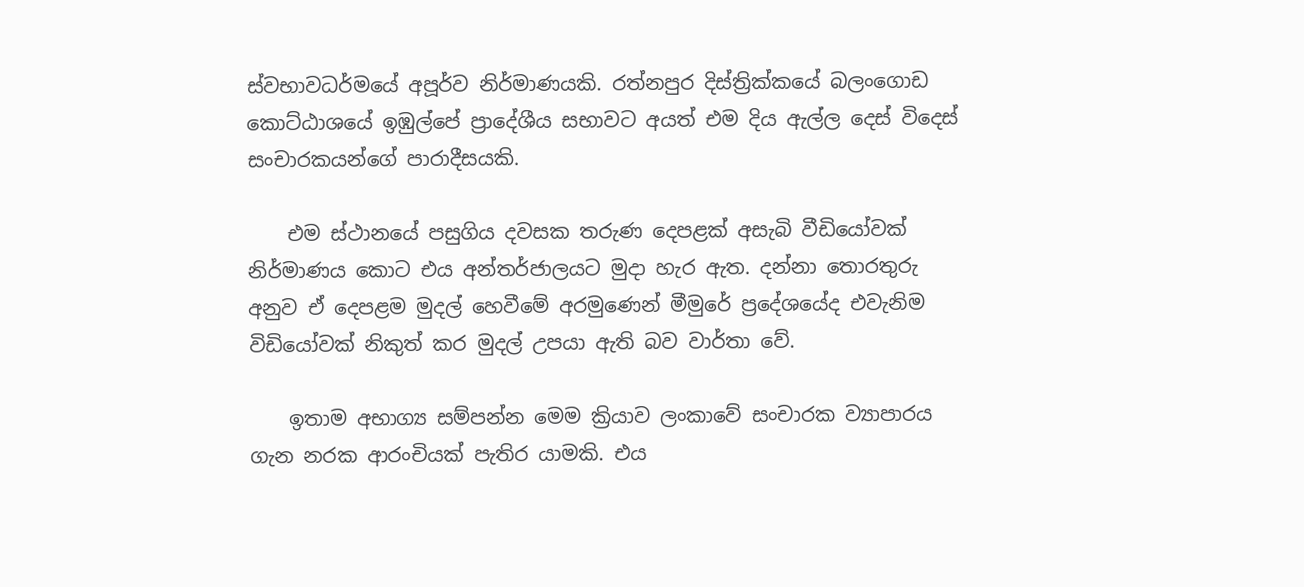ස්වභාවධර්මයේ අපූර්ව නිර්මාණයකි. රත්නපුර දිස්ත්‍රික්කයේ බලංගොඩ කොට්ඨාශයේ ඉඹුල්පේ ප්‍රාදේශීය සභාවට අයත් එම දිය ඇල්ල දෙස් විදෙස් සංචාරකයන්ගේ පාරාදීසයකි.

    එම ස්ථානයේ පසුගිය දවසක තරුණ දෙපළක් අසැබි වීඩියෝවක් නිර්මාණය කොට එය අන්තර්ජාලයට මුදා හැර ඇත. දන්නා තොරතුරු අනුව ඒ දෙපළම මුදල් හෙවීමේ අරමුණෙන් මීමුරේ ප්‍රදේශයේද එවැනිම විඩියෝවක් නිකුත් කර මුදල් උපයා ඇති බව වාර්තා වේ.

    ඉතාම අභාග්‍ය සම්පන්න මෙම ක්‍රියාව ලංකාවේ සංචාරක ව්‍යාපාරය ගැන නරක ආරංචියක් පැතිර යාමකි. එය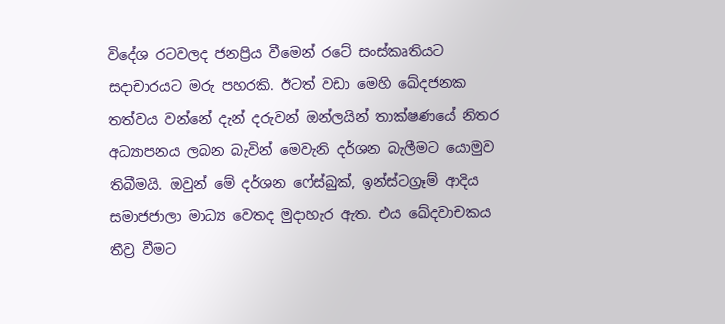විදේශ රටවලද ජනප්‍රිය වීමෙන් රටේ සංස්කෘතියට සදාචාරයට මරු පහරකි. ඊටත් වඩා මෙහි ඛේදජනක තත්වය වන්නේ දැන් දරුවන් ඔන්ලයින් තාක්ෂණයේ නිතර අධ්‍යාපනය ලබන බැවින් මෙවැනි දර්ශන බැලීමට යොමුව තිබීමයි. ඔවුන් මේ දර්ශන ෆේස්බුක්, ඉන්ස්ටග්‍රෑම් ආදිය සමාජජාලා මාධ්‍ය වෙතද මුදාහැර ඇත. එය ඛේදවාචකය තීව්‍ර වීමට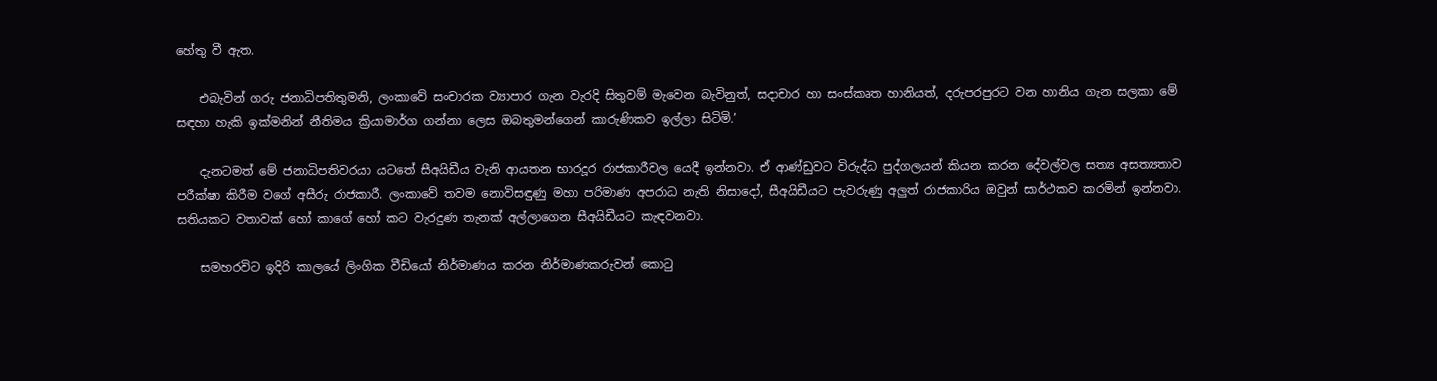හේතු වී ඇත.

    එබැවින් ගරු ජනාධිපතිතුමනි, ලංකාවේ සංචාරක ව්‍යාපාර ගැන වැරදි සිතුවම් මැවෙන බැවිනුත්, සදාචාර හා සංස්කෘත හානියත්, දරුපරපුරට වන හානිය ගැන සලකා මේ සඳහා හැකි ඉක්මනින් නීතිමය ක්‍රියාමාර්ග ගන්නා ලෙස ඔබතුමන්ගෙන් කාරුණිකව ඉල්ලා සිටිමි.’

    දැනටමත් මේ ජනාධිපතිවරයා යටතේ සීඅයිඩීය වැනි ආයතන භාරදූර රාජකාරීවල යෙදී ඉන්නවා. ඒ ආණ්ඩුවට විරුද්ධ පුද්ගලයන් කියන කරන දේවල්වල සත්‍ය අසත්‍යතාව පරීක්ෂා කිරීම වගේ අසීරු රාජකාරී. ලංකාවේ තවම නොවිසඳුණු මහා පරිමාණ අපරාධ නැති නිසාදෝ, සීඅයිඩීයට පැවරුණු අලුත් රාජකාරිය ඔවුන් සාර්ථකව කරමින් ඉන්නවා. සතියකට වතාවක් හෝ කාගේ හෝ කට වැරදුණ තැනක් අල්ලාගෙන සීඅයිඩීයට කැඳවනවා.

    සමහරවිට ඉදිරි කාලයේ ලිංගික වීඩියෝ නිර්මාණය කරන නිර්මාණකරුවන් කොටු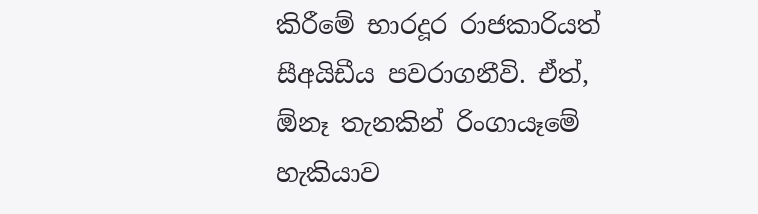කිරීමේ භාරදූර රාජකාරියත් සීඅයිඩීය පවරාගනීවි. ඒත්, ඕනෑ තැනකින් රිංගායෑමේ හැකියාව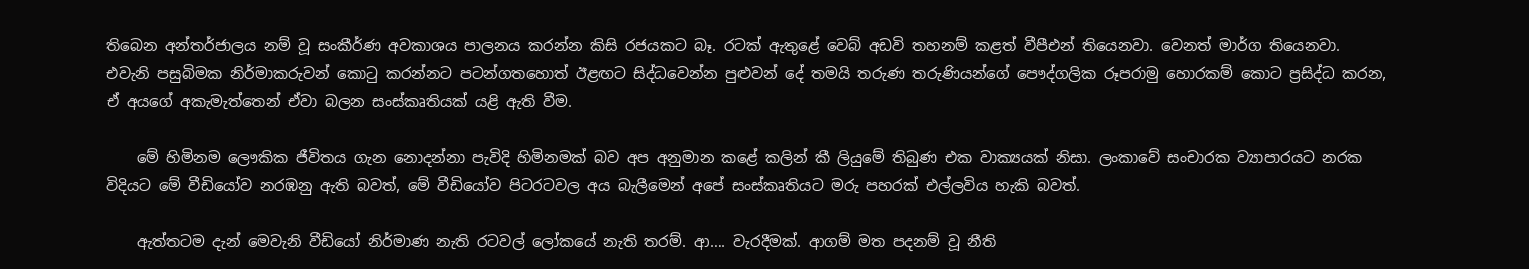තිබෙන අන්තර්ජාලය නම් වූ සංකීර්ණ අවකාශය පාලනය කරන්න කිසි රජයකට බෑ. රටක් ඇතුළේ වෙබ් අඩවි තහනම් කළත් වීපීඑන් තියෙනවා. වෙනත් මාර්ග තියෙනවා. එවැනි පසුබිමක නිර්මාකරුවන් කොටු කරන්නට පටන්ගතහොත් ඊළඟට සිද්ධවෙන්න පුළුවන් දේ තමයි තරුණ තරුණියන්ගේ පෞද්ගලික රූපරාමු හොරකම් කොට ප්‍රසිද්ධ කරන, ඒ අයගේ අකැමැත්තෙන් ඒවා බලන සංස්කෘතියක් යළි ඇති වීම.

    මේ හිමිනම ලෞකික ජීවිතය ගැන නොදන්නා පැවිදි හිමිනමක් බව අප අනුමාන කළේ කලින් කී ලියුමේ තිබුණ එක වාක්‍යයක් නිසා. ලංකාවේ සංචාරක ව්‍යාපාරයට නරක විදියට මේ වීඩියෝව නරඹනු ඇති බවත්, මේ වීඩියෝව පිටරටවල අය බැලීමෙන් අපේ සංස්කෘතියට මරු පහරක් එල්ලවිය හැකි බවත්.

    ඇත්තටම දැන් මෙවැනි වීඩියෝ නිර්මාණ නැති රටවල් ලෝකයේ නැති තරම්. ආ…. වැරදීමක්. ආගම් මත පදනම් වූ නීති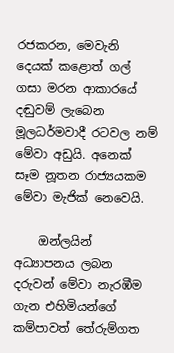රජකරන, මෙවැනි දෙයක් කළොත් ගල් ගසා මරන ආකාරයේ දඬුවම් ලැබෙන මූලධර්මවාදී රටවල නම් මේවා අඩුයි. අනෙක් සෑම නූතන රාජ්‍යයකම මේවා මැජික් නෙවෙයි.

    ඔන්ලයින් අධ්‍යාපනය ලබන දරුවන් මේවා නැරඹීම ගැන එහිමියන්ගේ කම්පාවත් තේරුම්ගත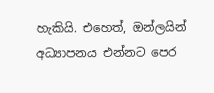හැකියි. එහෙත්, ඔන්ලයින් අධ්‍යාපනය එන්නට පෙර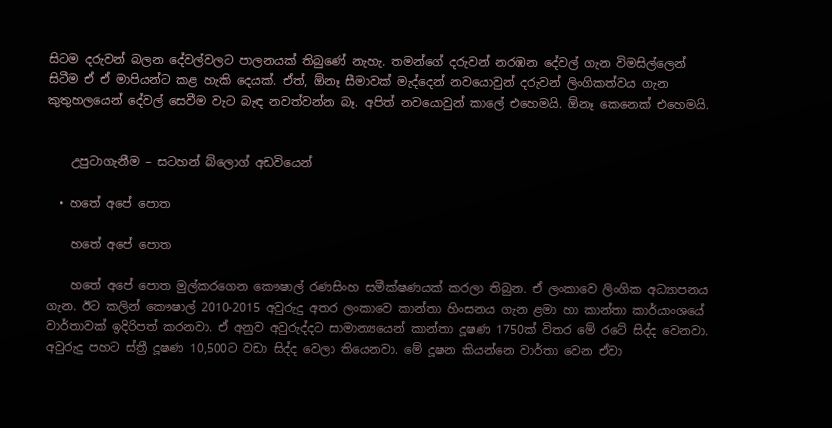සිටම දරුවන් බලන දේවල්වලට පාලනයක් තිබුණේ නැහැ. තමන්ගේ දරුවන් නරඹන දේවල් ගැන විමසිල්ලෙන් සිටීම ඒ ඒ මාපියන්ට කළ හැකි දෙයක්. ඒත්, ඕනෑ සීමාවක් මැද්දෙන් නවයොවුන් දරුවන් ලිංගිකත්වය ගැන කුතුහලයෙන් දේවල් සෙවීම වැට බැඳ නවත්වන්න බෑ. අපිත් නවයොවුන් කාලේ එහෙමයි. ඕනෑ කෙනෙක් එහෙමයි.


    උපුටාගැනීම – සටහන් බ්ලොග් අඩවියෙන්

  • හතේ අපේ පොත

    හතේ අපේ පොත

    හතේ අපේ පොත මුල්කරගෙන කෞෂාල් රණසිංහ සමීක්ෂණයක් කරලා තිබුන. ඒ ලංකාවෙ ලිංගික අධ්‍යාපනය ගැන. ඊට කලින් කෞෂාල් 2010-2015 අවුරුදු අතර ලංකාවෙ කාන්තා හිංසනය ගැන ළමා හා කාන්තා කාර්යාංශයේ වාර්තාවක් ඉදිරිපත් කරනවා. ඒ අනුව අවුරුද්දට සාමාන්‍යයෙන් කාන්තා දූෂණ 1750ක් විතර මේ රටේ සිද්ද වෙනවා. අවුරුදු පහට ස්ත්‍රී දූෂණ 10,500ට වඩා සිද්ද වෙලා තියෙනවා. මේ දූෂන කියන්නෙ වාර්තා වෙන ඒවා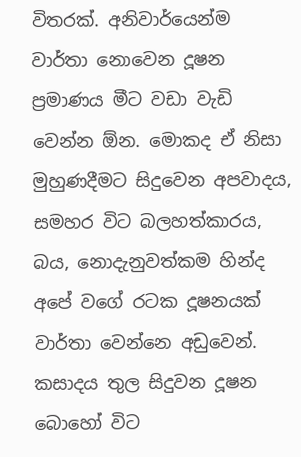විතරක්. අනිවාර්යෙන්ම වාර්තා නොවෙන දූෂන ප්‍රමාණය මීට වඩා වැඩි වෙන්න ඕන. මොකද ඒ නිසා මුහුණදීමට සිදුවෙන අපවාදය, සමහර විට බලහත්කාරය, බය, නොදැනුවත්කම හින්ද අපේ වගේ රටක දූෂනයක් වාර්තා වෙන්නෙ අඩුවෙන්. කසාදය තුල සිදුවන දූෂන බොහෝ විට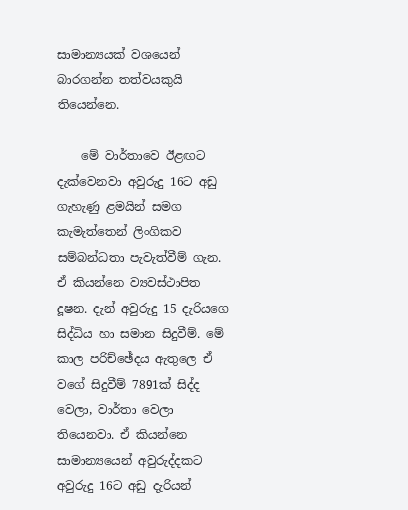සාමාන්‍යයක් වශයෙන් බාරගන්න තත්වයකුයි තියෙන්නෙ.

    මේ වාර්තාවෙ ඊළඟට දැක්වෙනවා අවුරුදු 16ට අඩු ගැහැණු ළමයින් සමග කැමැත්තෙන් ලිංගිකව සම්බන්ධතා පැවැත්වීම් ගැන. ඒ කියන්නෙ ව්‍යවස්ථාපිත දූෂන. දැන් අවුරුදු 15 දැරියගෙ සිද්ධිය හා සමාන සිදුවීම්. මේ කාල පරිච්ඡේදය ඇතුලෙ ඒ වගේ සිදුවීම් 7891ක් සිද්ද වෙලා, වාර්තා වෙලා තියෙනවා. ඒ කියන්නෙ සාමාන්‍යයෙන් අවුරුද්දකට අවුරුදු 16ට අඩු දැරියන්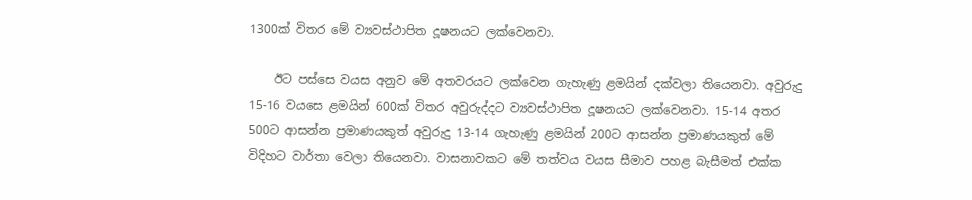1300ක් විතර මේ ව්‍යවස්ථාපිත දූෂනයට ලක්වෙනවා.

    ඊට පස්සෙ වයස අනුව මේ අතවරයට ලක්වෙන ගැහැණු ළමයින් දක්වලා තියෙනවා. අවුරුදු 15-16 වයසෙ ළමයින් 600ක් විතර අවුරුද්දට ව්‍යවස්ථාපිත දූෂනයට ලක්වෙනවා. 15-14 අතර 500ට ආසන්න ප්‍රමාණයකුත් අවුරුදු 13-14 ගැහැණු ළමයින් 200ට ආසන්න ප්‍රමාණයකුත් මේ විදිහට වාර්තා වෙලා තියෙනවා. වාසනාවකට මේ තත්වය වයස සීමාව පහළ බැසීමත් එක්ක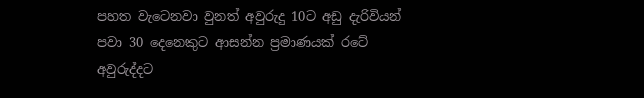පහත වැටෙනවා වුනත් අවුරුදු 10ට අඩු දැරිවියන් පවා 30 දෙනෙකුට ආසන්න ප්‍රමාණයක් රටේ අවුරුද්දට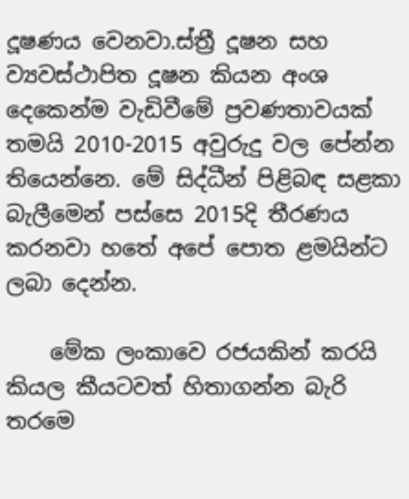දූෂණය වෙනවා.ස්ත්‍රී දූෂන සහ ව්‍යවස්ථාපිත දූෂන කියන අංශ දෙකෙන්ම වැඩිවීමේ ප්‍රවණතාවයක් තමයි 2010-2015 අවුරුදු වල පේන්න තියෙන්නෙ. මේ සිද්ධීන් පිළිබඳ සළකා බැලීමෙන් පස්සෙ 2015දි තීරණය කරනවා හතේ අපේ පොත ළමයින්ට ලබා දෙන්න.

    මේක ලංකාවෙ රජයකින් කරයි කියල කීයටවත් හිතාගන්න බැරි තරමෙ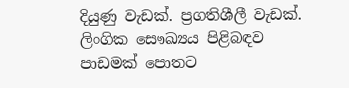දියුණු වැඩක්. ප්‍රගතිශීලී වැඩක්. ලිංගික සෞඛ්‍යය පිළිබඳව පාඩමක් පොතට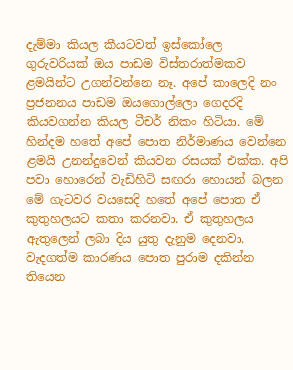දැම්මා කියල කීයටවත් ඉස්කෝලෙ ගුරුවරියක් ඔය පාඩම විස්තරාත්මකව ළමයින්ට උගන්වන්නෙ නෑ. අපේ කාලෙදි නං ප්‍රජනනය පාඩම ඔයගොල්ලො ගෙදරදි කියවගන්න කියල ටීචර් නිකං හිටියා. මේ හින්දම හතේ අපේ පොත නිර්මාණය වෙන්නෙ ළමයි උනන්දුවෙන් කියවන රසයක් එක්ක. අපි පවා හොරෙන් වැඩිහිටි සඟරා හොයන් බලන මේ ගැටවර වයසෙදි හතේ අපේ පොත ඒ කුතුහලයට කතා කරනවා. ඒ කුතුහලය ඇතුලෙන් ලබා දිය යුතු දැනුම දෙනවා. වැදගත්ම කාරණය පොත පුරාම දකින්න තියෙන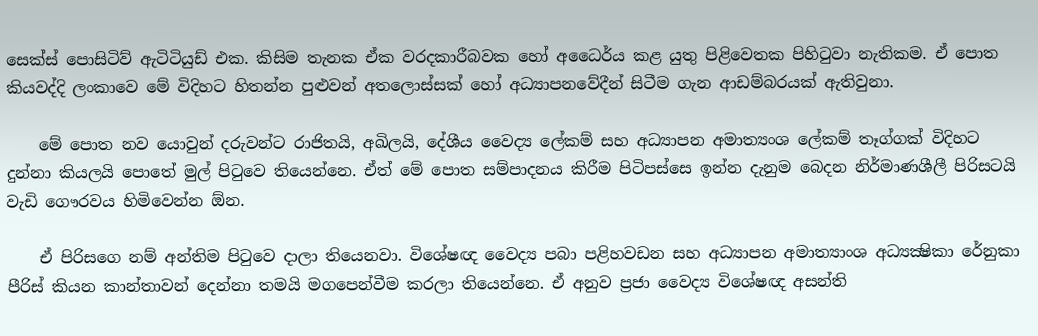සෙක්ස් පොසිටිව් ඇටිටියුඩ් එක. කිසිම තැනක ඒක වරදකාරීබවක හෝ අධෛර්ය කළ යුතු පිළිවෙතක පිහිටුවා නැතිකම. ඒ පොත කියවද්දි ලංකාවෙ මේ විදිහට හිතන්න පුළුවන් අතලොස්සක් හෝ අධ්‍යාපනවේදීන් සිටීම ගැන ආඩම්බරයක් ඇතිවුනා.

    මේ පොත නව යොවුන් දරුවන්ට රාජිතයි, අඛිලයි, දේශීය වෛද්‍ය ලේකම් සහ අධ්‍යාපන අමාත්‍යංශ ලේකම් තෑග්ගක් විදිහට දුන්නා කියලයි පොතේ මුල් පිටුවෙ තියෙන්නෙ. ඒත් මේ පොත සම්පාදනය කිරීම පිටිපස්සෙ ඉන්න දැනුම බෙදන නිර්මාණශීලී පිරිසටයි වැඩි ගෞරවය හිමිවෙන්න ඕන.

    ඒ පිරිසගෙ නම් අන්තිම පිටුවෙ දාලා තියෙනවා. විශේෂඥ වෛද්‍ය පබා පළිහවඩන සහ අධ්‍යාපන අමාත්‍යාංශ අධ්‍යක්‍ෂිකා රේනුකා පීරිස් කියන කාන්තාවන් දෙන්නා තමයි මගපෙන්වීම කරලා තියෙන්නෙ. ඒ අනුව ප්‍රජා වෛද්‍ය විශේෂඥ අසන්ති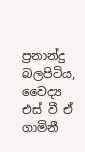ප්‍රනාන්දු බලපිටිය, වෛද්‍ය එස් වී ඒ ගාමිනී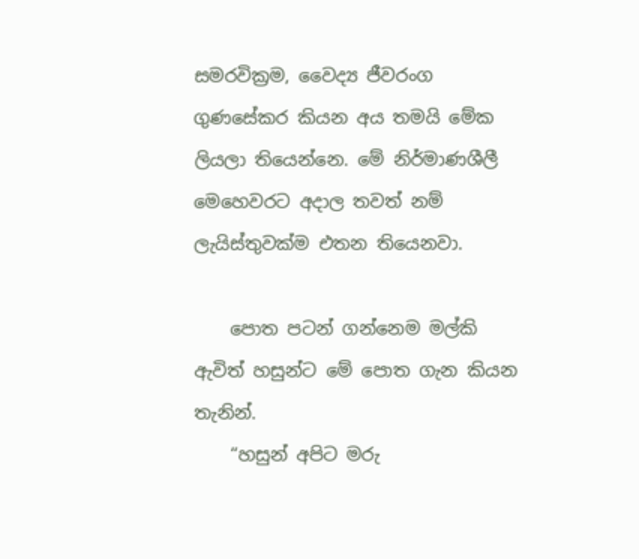සමරවික්‍රම, වෛද්‍ය ජීවරංග ගුණසේකර කියන අය තමයි මේක ලියලා තියෙන්නෙ. මේ නිර්මාණශීලී මෙහෙවරට අදාල තවත් නම් ලැයිස්තුවක්ම එතන තියෙනවා.

    පොත පටන් ගන්නෙම මල්කි ඇවිත් හසුන්ට මේ පොත ගැන කියන තැනින්.
    “හසුන් අපිට මරු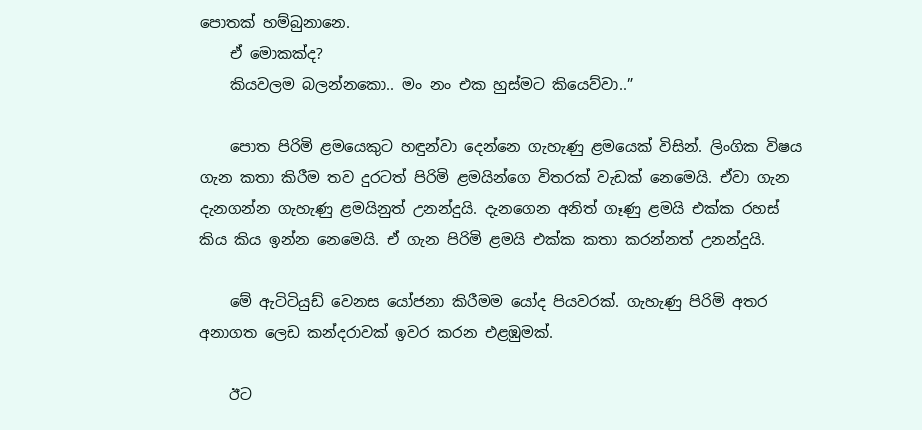පොතක් හම්බුනානෙ.
    ඒ මොකක්ද?
    කියවලම බලන්නකො.. මං නං එක හුස්මට කියෙව්වා..”

    පොත පිරිමි ළමයෙකුට හඳුන්වා දෙන්නෙ ගැහැණු ළමයෙක් විසින්. ලිංගික විෂය ගැන කතා කිරීම තව දුරටත් පිරිමි ළමයින්ගෙ විතරක් වැඩක් නෙමෙයි. ඒවා ගැන දැනගන්න ගැහැණු ළමයිනුත් උනන්දුයි. දැනගෙන අනිත් ගෑණු ළමයි එක්ක රහස් කිය කිය ඉන්න නෙමෙයි. ඒ ගැන පිරිමි ළමයි එක්ක කතා කරන්නත් උනන්දුයි.

    මේ ඇටිටියුඩ් වෙනස යෝජනා කිරීමම යෝද පියවරක්. ගැහැණු පිරිමි අතර අනාගත ලෙඩ කන්දරාවක් ඉවර කරන එළඹුමක්.

    ඊට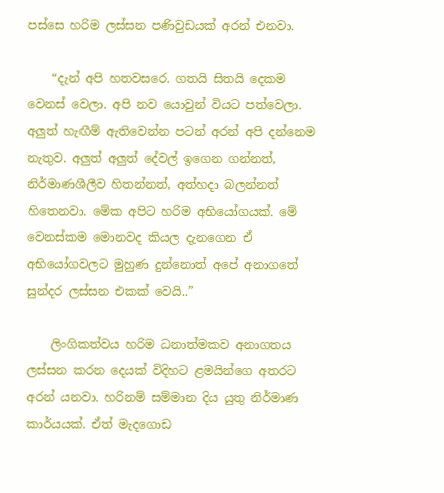පස්සෙ හරිම ලස්සන පණිවුඩයක් අරන් එනවා.

    “දැන් අපි හතවසරෙ. ගතයි සිතයි දෙකම වෙනස් වෙලා. අපි නව යොවුන් වියට පත්වෙලා. අලුත් හැඟීම් ඇතිවෙන්න පටන් අරන් අපි දන්නෙම නැතුව. අලුත් අලුත් දේවල් ඉගෙන ගන්නත්, නිර්මාණශීලීව හිතන්නත්, අත්හදා බලන්නත් හිතෙනවා. මේක අපිට හරිම අභියෝගයක්. මේ වෙනස්කම මොනවද කියල දැනගෙන ඒ අභියෝගවලට මුහුණ දුන්නොත් අපේ අනාගතේ සුන්දර ලස්සන එකක් වෙයි..”

    ලිංගිකත්වය හරිම ධනාත්මකව අනාගතය ලස්සන කරන දෙයක් විදිහට ළමයින්ගෙ අතරට අරන් යනවා. හරිනම් සම්මාන දිය යුතු නිර්මාණ කාර්යයක්. ඒත් මැදගොඩ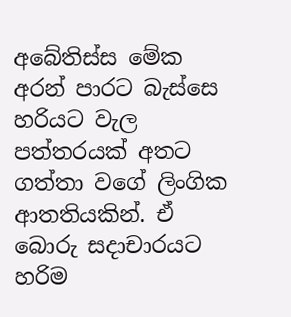අබේතිස්ස මේක අරන් පාරට බැස්සෙ හරියට වැල පත්තරයක් අතට ගත්තා වගේ ලිංගික ආතතියකින්. ඒ බොරු සදාචාරයට හරිම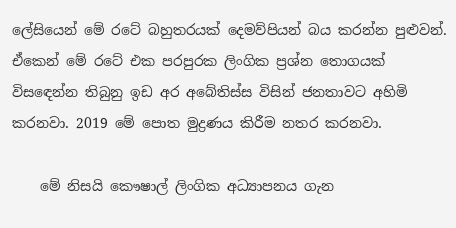ලේසියෙන් මේ රටේ බහුතරයක් දෙමව්පියන් බය කරන්න පුළුවන්. ඒකෙන් මේ රටේ එක පරපුරක ලිංගික ප්‍රශ්න තොගයක් විසඳෙන්න තිබුනු ඉඩ අර අබේතිස්ස විසින් ජනතාවට අහිමි කරනවා. 2019 මේ පොත මුද්‍රණය කිරීම නතර කරනවා.

    මේ නිසයි කෞෂාල් ලිංගික අධ්‍යාපනය ගැන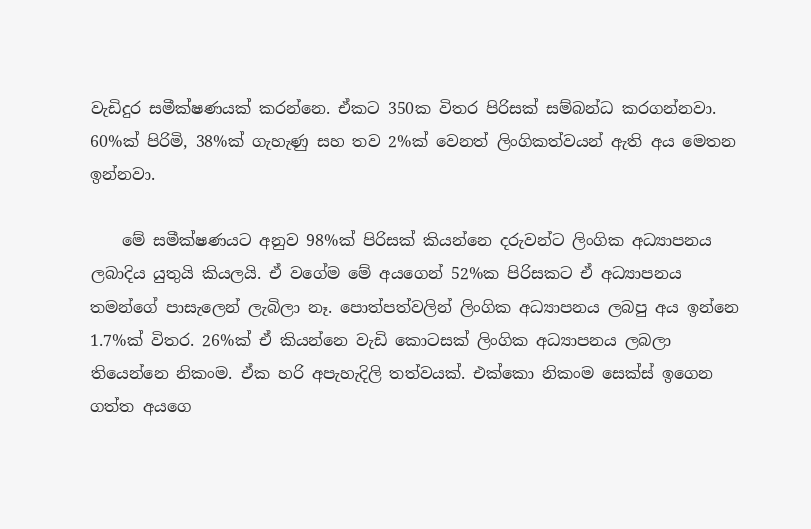වැඩිදුර සමීක්ෂණයක් කරන්නෙ. ඒකට 350ක විතර පිරිසක් සම්බන්ධ කරගන්නවා. 60%ක් පිරිමි, 38%ක් ගැහැණු සහ තව 2%ක් වෙනත් ලිංගිකත්වයන් ඇති අය මෙතන ඉන්නවා.

    මේ සමීක්ෂණයට අනුව 98%ක් පිරිසක් කියන්නෙ දරුවන්ට ලිංගික අධ්‍යාපනය ලබාදිය යුතුයි කියලයි. ඒ වගේම මේ අයගෙන් 52%ක පිරිසකට ඒ අධ්‍යාපනය තමන්ගේ පාසැලෙන් ලැබිලා නෑ. පොත්පත්වලින් ලිංගික අධ්‍යාපනය ලබපු අය ඉන්නෙ 1.7%ක් විතර. 26%ක් ඒ කියන්නෙ වැඩි කොටසක් ලිංගික අධ්‍යාපනය ලබලා තියෙන්නෙ නිකංම. ඒක හරි අපැහැදිලි තත්වයක්. එක්කො නිකංම සෙක්ස් ඉගෙන ගත්ත අයගෙ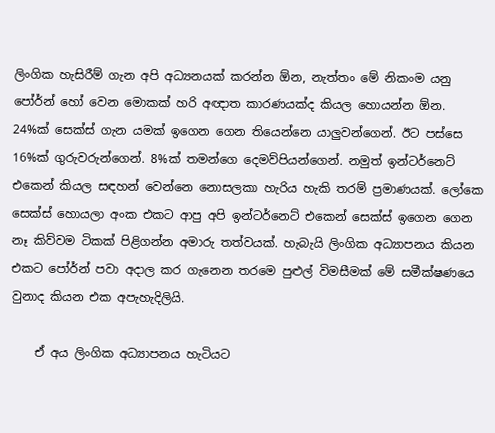ලිංගික හැසිරීම් ගැන අපි අධ්‍යනයක් කරන්න ඕන, නැත්තං මේ නිකංම යනු පෝර්න් හෝ වෙන මොකක් හරි අඥාත කාරණයක්ද කියල හොයන්න ඕන. 24%ක් සෙක්ස් ගැන යමක් ඉගෙන ගෙන තියෙන්නෙ යාලුවන්ගෙන්. ඊට පස්සෙ 16%ක් ගුරුවරුන්ගෙන්. 8%ක් තමන්ගෙ දෙමව්පියන්ගෙන්. නමුත් ඉන්ටර්නෙට් එකෙන් කියල සඳහන් වෙන්නෙ නොසලකා හැරිය හැකි තරම් ප්‍රමාණයක්. ලෝකෙ සෙක්ස් හොයලා අංක එකට ආපු අපි ඉන්ටර්නෙට් එකෙන් සෙක්ස් ඉගෙන ගෙන නෑ කිව්වම ටිකක් පිළිගන්න අමාරු තත්වයක්. හැබැයි ලිංගික අධ්‍යාපනය කියන එකට පෝර්න් පවා අදාල කර ගැනෙන තරමෙ පුළුල් විමසීමක් මේ සමීක්ෂණයෙ වුනාද කියන එක අපැහැදිලියි.

    ඒ අය ලිංගික අධ්‍යාපනය හැටියට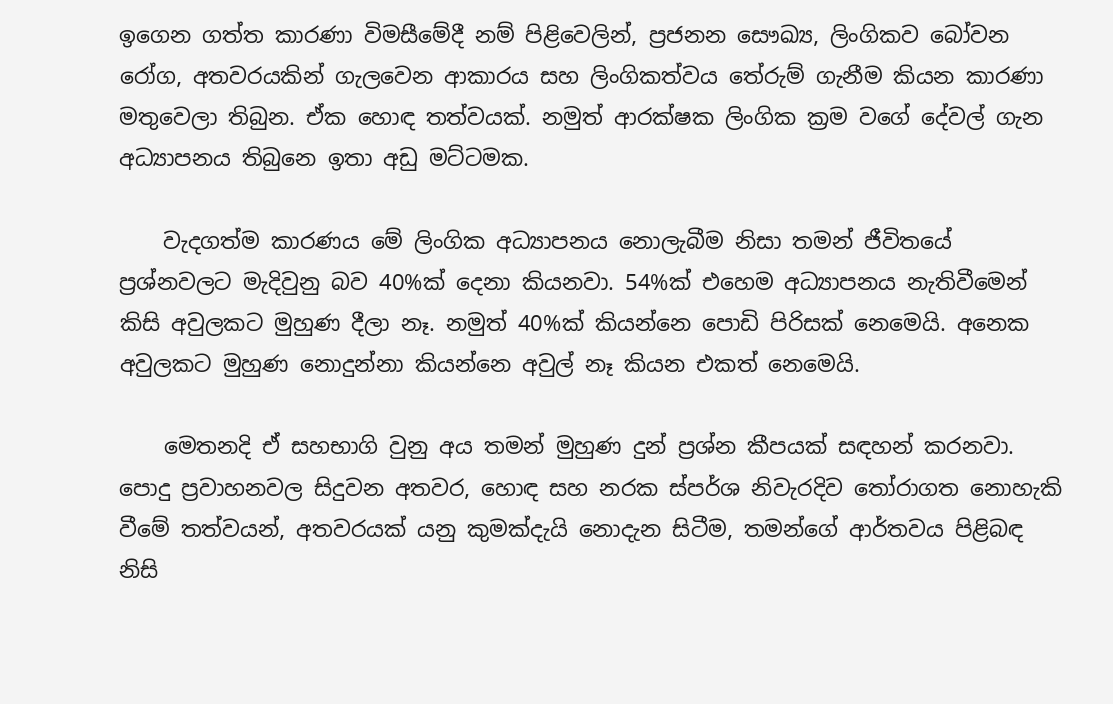ඉගෙන ගත්ත කාරණා විමසීමේදී නම් පිළිවෙලින්, ප්‍රජනන සෞඛ්‍ය, ලිංගිකව බෝවන රෝග, අතවරයකින් ගැලවෙන ආකාරය සහ ලිංගිකත්වය තේරුම් ගැනීම කියන කාරණා මතුවෙලා තිබුන. ඒක හොඳ තත්වයක්. නමුත් ආරක්ෂක ලිංගික ක්‍රම වගේ දේවල් ගැන අධ්‍යාපනය තිබුනෙ ඉතා අඩු මට්ටමක.

    වැදගත්ම කාරණය මේ ලිංගික අධ්‍යාපනය නොලැබීම නිසා තමන් ජීවිතයේ ප්‍රශ්නවලට මැදිවුනු බව 40%ක් දෙනා කියනවා. 54%ක් එහෙම අධ්‍යාපනය නැතිවීමෙන් කිසි අවුලකට මුහුණ දීලා නෑ. නමුත් 40%ක් කියන්නෙ පොඩි පිරිසක් නෙමෙයි. අනෙක අවුලකට මුහුණ නොදුන්නා කියන්නෙ අවුල් නෑ කියන එකත් නෙමෙයි.

    මෙතනදි ඒ සහභාගි වුනු අය තමන් මුහුණ දුන් ප්‍රශ්න කීපයක් සඳහන් කරනවා. පොදු ප්‍රවාහනවල සිදුවන අතවර, හොඳ සහ නරක ස්පර්ශ නිවැරදිව තෝරාගත නොහැකි වීමේ තත්වයන්, අතවරයක් යනු කුමක්දැයි නොදැන සිටීම, තමන්ගේ ආර්තවය පිළිබඳ නිසි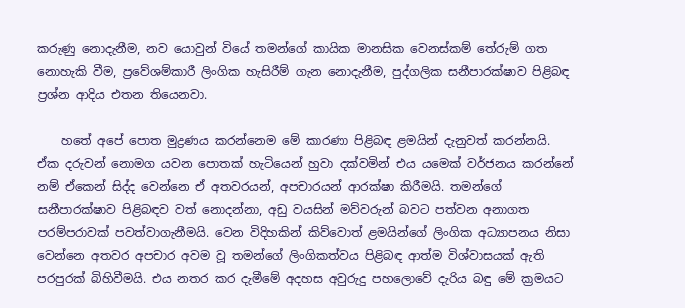කරුණු නොදැනීම, නව යොවුන් වියේ තමන්ගේ කායික මානසික වෙනස්කම් තේරුම් ගත නොහැකි වීම, ප්‍රවේශම්කාරී ලිංගික හැසිරීම් ගැන නොදැනීම, පුද්ගලික සනීපාරක්ෂාව පිළිබඳ ප්‍රශ්න ආදිය එතන තියෙනවා.

    හතේ අපේ පොත මුද්‍රණය කරන්නෙම මේ කාරණා පිළිබඳ ළමයින් දැනුවත් කරන්නයි. ඒක දරුවන් නොමග යවන පොතක් හැටියෙන් හුවා දක්වමින් එය යමෙක් වර්ජනය කරන්නේ නම් ඒකෙන් සිද්ද වෙන්නෙ ඒ අතවරයන්, අපචාරයන් ආරක්ෂා කිරීමයි. තමන්ගේ සනීපාරක්ෂාව පිළිබඳව වත් නොදන්නා, අඩු වයසින් මව්වරුන් බවට පත්වන අනාගත පරම්පරාවක් පවත්වාගැනීමයි. වෙන විදිහකින් කිව්වොත් ළමයින්ගේ ලිංගික අධ්‍යාපනය නිසා වෙන්නෙ අතවර අපචාර අවම වූ තමන්ගේ ලිංගිකත්වය පිළිබඳ ආත්ම විශ්වාසයක් ඇති පරපුරක් බිහිවීමයි. එය නතර කර දැමීමේ අදහස අවුරුදු පහලොවේ දැරිය බඳු මේ ක්‍රමයට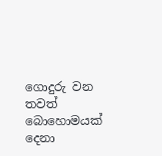ගොදුරු වන තවත් බොහොමයක් දෙනා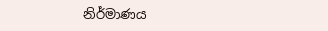නිර්මාණය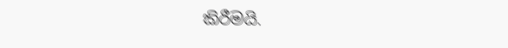කිරීමයි.